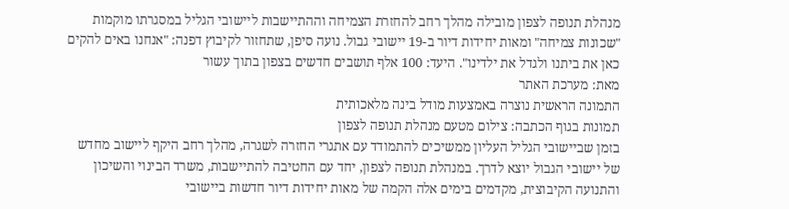מנהלת תנופה לצפון מובילה מהלך רחב להחזרת הצמיחה וההתיישבות ליישובי הגליל במסגרתו מוקמות "שכונות צמיחה" ומאות יחידות דיור ב-19 יישובי גבול. נועה סיפן, שתחזור לקיבוץ דפנה: "אנחנו באים להקים כאן את ביתנו ולגדל את ילדינו". היעד: 100 אלף תושבים חדשים בצפון בתוך עשור
מאת: מערכת האתר
התמונה הראשית נוצרה באמצעות מודל בינה מלאכותית
תמונות בגוף הכתבה: צילום מטעם מנהלת תנופה לצפון
בזמן שביישובי הגליל העליון ממשיכים להתמודד עם אתגרי החזרה לשגרה, מהלך רחב היקף ליישוב מחדש של יישובי הגבול יוצא לדרך. במנהלת תנופה לצפון, יחד עם החטיבה להתיישבות, משרד הבינוי והשיכון והתנועה הקיבוצית, מקדמים בימים אלה הקמה של מאות יחידות דיור חדשות ביישובי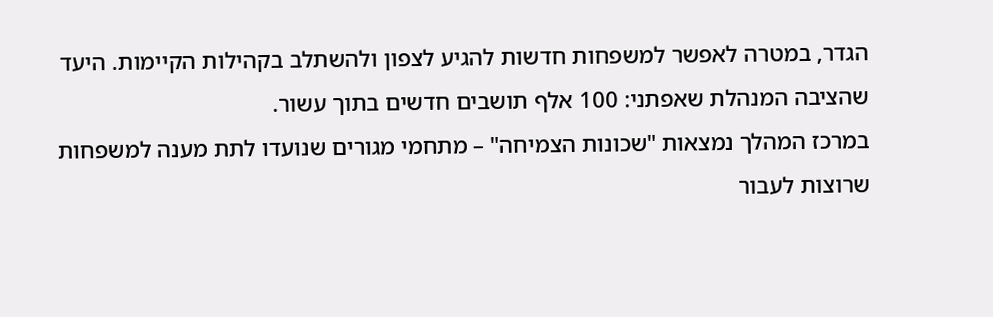הגדר, במטרה לאפשר למשפחות חדשות להגיע לצפון ולהשתלב בקהילות הקיימות. היעד שהציבה המנהלת שאפתני: 100 אלף תושבים חדשים בתוך עשור.
במרכז המהלך נמצאות "שכונות הצמיחה" – מתחמי מגורים שנועדו לתת מענה למשפחות שרוצות לעבור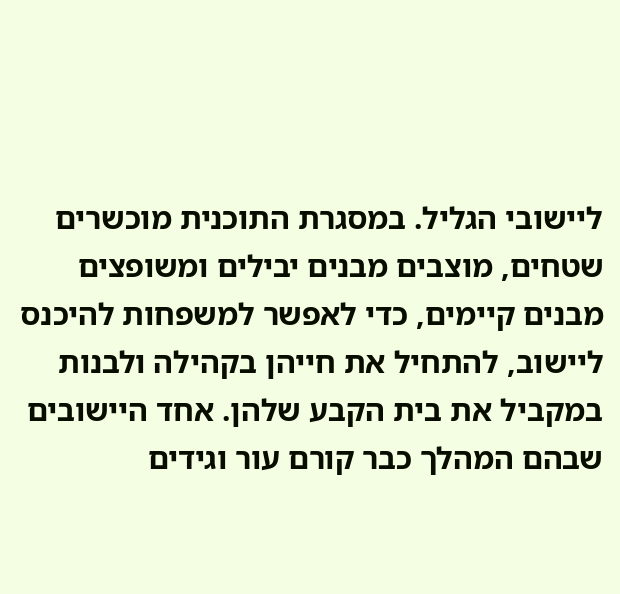ליישובי הגליל. במסגרת התוכנית מוכשרים שטחים, מוצבים מבנים יבילים ומשופצים מבנים קיימים, כדי לאפשר למשפחות להיכנס ליישוב, להתחיל את חייהן בקהילה ולבנות במקביל את בית הקבע שלהן. אחד היישובים שבהם המהלך כבר קורם עור וגידים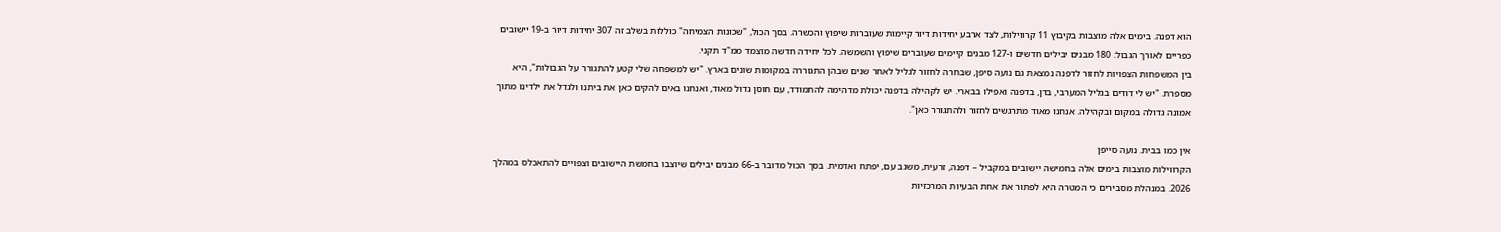הוא דפנה. בימים אלה מוצבות בקיבוץ 11 קרווילות, לצד ארבע יחידות דיור קיימות שעוברות שיפוץ והכשרה. בסך הכול, "שכונות הצמיחה" כוללות בשלב זה 307 יחידות דיור ב-19 יישובים כפריים לאורך הגבול: 180 מבנים יבילים חדשים ו-127 מבנים קיימים שעוברים שיפוץ והשמשה. לכל יחידה חדשה מוצמד ממ"ד תקני.
בין המשפחות הצפויות לחזור לדפנה נמצאת גם נועה סיפן, שבחרה לחזור לגליל לאחר שנים שבהן התגוררה במקומות שונים בארץ. "יש למשפחה שלי קטע להתגורר על הגבולות", היא מספרת. "יש לי דודים בגליל המערבי, בדן, בדפנה ואפילו בבארי. יש לקהילה בדפנה יכולת מדהימה להתמודד, עם חוסן גדול מאוד, ואנחנו באים להקים כאן את ביתנו ולגדל את ילדינו מתוך אמונה גדולה במקום ובקהילה. אנחנו מאוד מתרגשים לחזור ולהתגורר כאן".

אין כמו בבית. נועה סייפן
הקרווילות מוצבות בימים אלה בחמישה יישובים במקביל – דפנה, זרעית, משגב עם, יפתח ואדמית. בסך הכול מדובר ב-66 מבנים יבילים שיוצבו בחמשת היישובים וצפויים להתאכלס במהלך 2026. במנהלת מסבירים כי המטרה היא לפתור את אחת הבעיות המרכזיות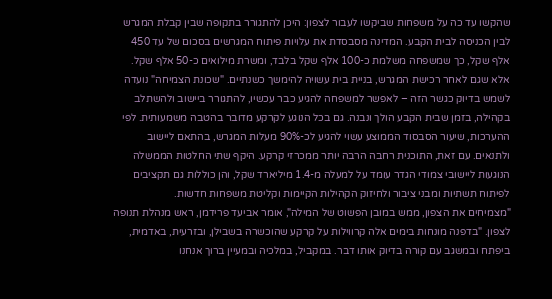שהקשו עד כה על משפחות שביקשו לעבור לצפון: היכן להתגורר בתקופה שבין קבלת המגרש לבין הכניסה לבית הקבע. המדינה מסבסדת את עלויות פיתוח המגרשים בסכום של עד 450 אלף שקל, כך שמשפחה משלמת כ-100 אלף שקל בלבד, ומשרת מילואים כ-50 אלף שקל. אלא שגם לאחר רכישת המגרש, בניית בית עשויה להימשך כשנתיים. "שכונת הצמיחה" נועדה לשמש בדיוק כגשר הזה – לאפשר למשפחה להגיע כבר עכשיו, להתגורר ביישוב ולהשתלב בקהילה, בזמן שבית הקבע הולך ונבנה. גם בכל הנוגע לקרקע מדובר בהטבה משמעותית. לפי ההערכות, שיעור הסבסוד הממוצע עשוי להגיע לכ-90% מעלות המגרש, בהתאם ליישוב ולתנאים. עם זאת, התוכנית רחבה הרבה יותר ממכרזי קרקע. היקף שתי החלטות הממשלה הנוגעות ליישובי צמודי הגדר עומד על למעלה מ-1.4 מיליארד שקל, והן כוללות גם תקציבים לפיתוח תשתיות ומבני ציבור ולחיזוק הקהילות הקיימות וקליטת משפחות חדשות.
"מצמיחים את הצפון, ממש במובן הפשוט של המילה", אומר אביעד פרידמן, ראש מנהלת תנופה לצפון. "בדפנה מונחות בימים אלה קרווילות על קרקע שהוכשרה בשבילן, ובזרעית, באדמית, ביפתח ובמשגב עם קורה בדיוק אותו דבר. במקביל, במלכיה ובמעיין ברוך אנחנו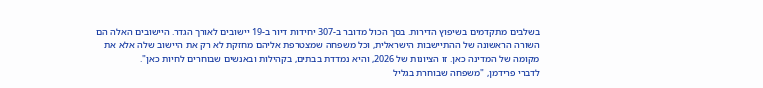בשלבים מתקדמים בשיפוץ הדירות. בסך הכול מדובר ב-307 יחידות דיור ב-19 יישובים לאורך הגדר. היישובים האלה הם השורה הראשונה של ההתיישבות הישראלית, וכל משפחה שמצטרפת אליהם מחזקת לא רק את היישוב שלה אלא את מקומה של המדינה כאן. זו הציונות של 2026, והיא נמדדת בבתים, בקהילות ובאנשים שבוחרים לחיות כאן".
לדברי פרידמן, "משפחה שבוחרת בגליל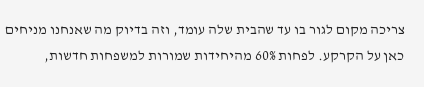צריכה מקום לגור בו עד שהבית שלה עומד, וזה בדיוק מה שאנחנו מניחים כאן על הקרקע. לפחות 60% מהיחידות שמורות למשפחות חדשות,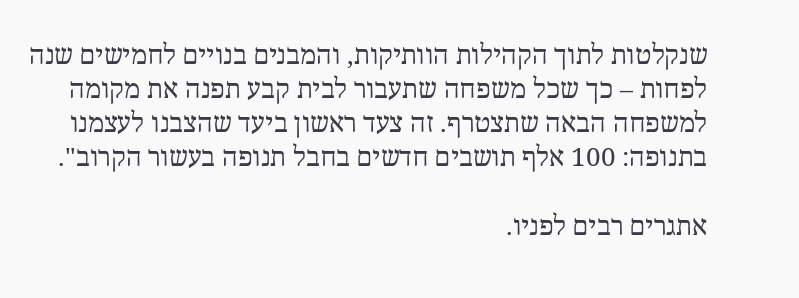שנקלטות לתוך הקהילות הוותיקות, והמבנים בנויים לחמישים שנה לפחות – כך שכל משפחה שתעבור לבית קבע תפנה את מקומה למשפחה הבאה שתצטרף. זה צעד ראשון ביעד שהצבנו לעצמנו בתנופה: 100 אלף תושבים חדשים בחבל תנופה בעשור הקרוב".

אתגרים רבים לפניו.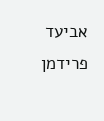אביעד פרידמן